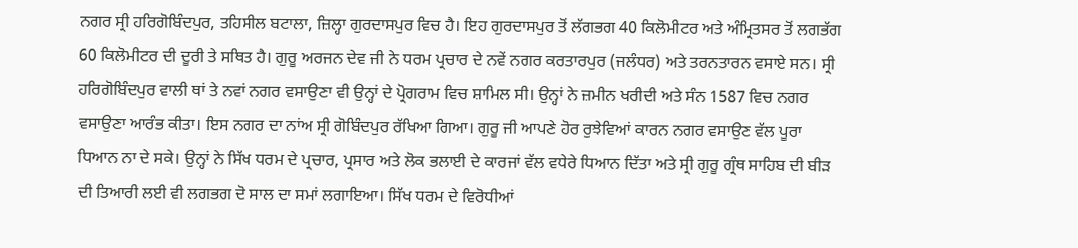ਨਗਰ ਸ੍ਰੀ ਹਰਿਗੋਬਿੰਦਪੁਰ, ਤਹਿਸੀਲ ਬਟਾਲਾ, ਜ਼ਿਲ੍ਹਾ ਗੁਰਦਾਸਪੁਰ ਵਿਚ ਹੈ। ਇਹ ਗੁਰਦਾਸਪੁਰ ਤੋਂ ਲੱਗਭਗ 40 ਕਿਲੋਮੀਟਰ ਅਤੇ ਅੰਮ੍ਰਿਤਸਰ ਤੋਂ ਲਗਭੱਗ 60 ਕਿਲੋਮੀਟਰ ਦੀ ਦੂਰੀ ਤੇ ਸਥਿਤ ਹੈ। ਗੁਰੂ ਅਰਜਨ ਦੇਵ ਜੀ ਨੇ ਧਰਮ ਪ੍ਰਚਾਰ ਦੇ ਨਵੇਂ ਨਗਰ ਕਰਤਾਰਪੁਰ (ਜਲੰਧਰ) ਅਤੇ ਤਰਨਤਾਰਨ ਵਸਾਏ ਸਨ। ਸ੍ਰੀ ਹਰਿਗੋਬਿੰਦਪੁਰ ਵਾਲੀ ਥਾਂ ਤੇ ਨਵਾਂ ਨਗਰ ਵਸਾਉਣਾ ਵੀ ਉਨ੍ਹਾਂ ਦੇ ਪ੍ਰੋਗਰਾਮ ਵਿਚ ਸ਼ਾਮਿਲ ਸੀ। ਉਨ੍ਹਾਂ ਨੇ ਜ਼ਮੀਨ ਖਰੀਦੀ ਅਤੇ ਸੰਨ 1587 ਵਿਚ ਨਗਰ ਵਸਾਉਣਾ ਆਰੰਭ ਕੀਤਾ। ਇਸ ਨਗਰ ਦਾ ਨਾਂਅ ਸ੍ਰੀ ਗੋਬਿੰਦਪੁਰ ਰੱਖਿਆ ਗਿਆ। ਗੁਰੂ ਜੀ ਆਪਣੇ ਹੋਰ ਰੁਝੇਵਿਆਂ ਕਾਰਨ ਨਗਰ ਵਸਾਉਣ ਵੱਲ ਪੂਰਾ ਧਿਆਨ ਨਾ ਦੇ ਸਕੇ। ਉਨ੍ਹਾਂ ਨੇ ਸਿੱਖ ਧਰਮ ਦੇ ਪ੍ਰਚਾਰ, ਪ੍ਰਸਾਰ ਅਤੇ ਲੋਕ ਭਲਾਈ ਦੇ ਕਾਰਜਾਂ ਵੱਲ ਵਧੇਰੇ ਧਿਆਨ ਦਿੱਤਾ ਅਤੇ ਸ੍ਰੀ ਗੁਰੂ ਗ੍ਰੰਥ ਸਾਹਿਬ ਦੀ ਬੀੜ ਦੀ ਤਿਆਰੀ ਲਈ ਵੀ ਲਗਭਗ ਦੋ ਸਾਲ ਦਾ ਸਮਾਂ ਲਗਾਇਆ। ਸਿੱਖ ਧਰਮ ਦੇ ਵਿਰੋਧੀਆਂ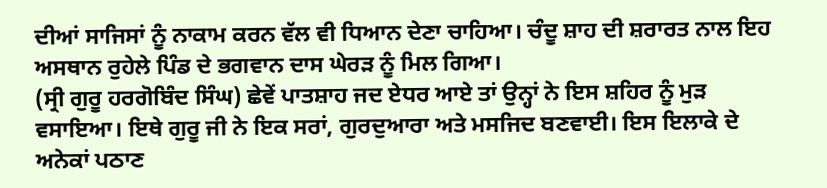ਦੀਆਂ ਸਾਜਿਸਾਂ ਨੂੰ ਨਾਕਾਮ ਕਰਨ ਵੱਲ ਵੀ ਧਿਆਨ ਦੇਣਾ ਚਾਹਿਆ। ਚੰਦੂ ਸ਼ਾਹ ਦੀ ਸ਼ਰਾਰਤ ਨਾਲ ਇਹ ਅਸਥਾਨ ਰੁਹੇਲੇ ਪਿੰਡ ਦੇ ਭਗਵਾਨ ਦਾਸ ਘੇਰੜ ਨੂੰ ਮਿਲ ਗਿਆ।
(ਸ੍ਰੀ ਗੁਰੂ ਹਰਗੋਬਿੰਦ ਸਿੰਘ) ਛੇਵੇਂ ਪਾਤਸ਼ਾਹ ਜਦ ਏਧਰ ਆਏ ਤਾਂ ਉਨ੍ਹਾਂ ਨੇ ਇਸ ਸ਼ਹਿਰ ਨੂੰ ਮੁੜ ਵਸਾਇਆ। ਇਥੇ ਗੁਰੂ ਜੀ ਨੇ ਇਕ ਸਰਾਂ, ਗੁਰਦੁਆਰਾ ਅਤੇ ਮਸਜਿਦ ਬਣਵਾਈ। ਇਸ ਇਲਾਕੇ ਦੇ ਅਨੇਕਾਂ ਪਠਾਣ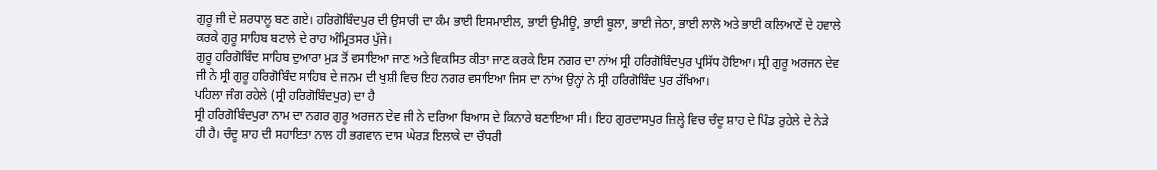ਗੁਰੂ ਜੀ ਦੇ ਸ਼ਰਧਾਲੂ ਬਣ ਗਏ। ਹਰਿਗੋਬਿੰਦਪੁਰ ਦੀ ਉਸਾਰੀ ਦਾ ਕੰਮ ਭਾਈ ਇਸਮਾਈਲ, ਭਾਈ ਉਮੀਊ, ਭਾਈ ਬੂਲਾ, ਭਾਈ ਜੇਠਾ, ਭਾਈ ਲਾਲੋ ਅਤੇ ਭਾਈ ਕਲਿਆਣੇਂ ਦੇ ਹਵਾਲੇ ਕਰਕੇ ਗੁਰੂ ਸਾਹਿਬ ਬਟਾਲੇ ਦੇ ਰਾਹ ਅੰਮ੍ਰਿਤਸਰ ਪੁੱਜੇ।
ਗੁਰੂ ਹਰਿਗੋਬਿੰਦ ਸਾਹਿਬ ਦੁਆਰਾ ਮੁੜ ਤੋਂ ਵਸਾਇਆ ਜਾਣ ਅਤੇ ਵਿਕਸਿਤ ਕੀਤਾ ਜਾਣ ਕਰਕੇ ਇਸ ਨਗਰ ਦਾ ਨਾਂਅ ਸ੍ਰੀ ਹਰਿਗੋਬਿੰਦਪੁਰ ਪ੍ਰਸਿੱਧ ਹੋਇਆ। ਸ੍ਰੀ ਗੁਰੂ ਅਰਜਨ ਦੇਵ ਜੀ ਨੇ ਸ੍ਰੀ ਗੁਰੂ ਹਰਿਗੋਬਿੰਦ ਸਾਹਿਬ ਦੇ ਜਨਮ ਦੀ ਖੁਸ਼ੀ ਵਿਚ ਇਹ ਨਗਰ ਵਸਾਇਆ ਜਿਸ ਦਾ ਨਾਂਅ ਉਨ੍ਹਾਂ ਨੇ ਸ੍ਰੀ ਹਰਿਗੋਬਿੰਦ ਪੁਰ ਰੱਖਿਆ।
ਪਹਿਲਾ ਜੰਗ ਰਹੇਲੇ (ਸ੍ਰੀ ਹਰਿਗੋਬਿੰਦਪੁਰ) ਦਾ ਹੈ
ਸ੍ਰੀ ਹਰਿਗੋਬਿੰਦਪੁਰਾ ਨਾਮ ਦਾ ਨਗਰ ਗੁਰੂ ਅਰਜਨ ਦੇਵ ਜੀ ਨੇ ਦਰਿਆ ਬਿਆਸ ਦੇ ਕਿਨਾਰੇ ਬਣਾਇਆ ਸੀ। ਇਹ ਗੁਰਦਾਸਪੁਰ ਜ਼ਿਲ੍ਹੇ ਵਿਚ ਚੰਦੂ ਸ਼ਾਹ ਦੇ ਪਿੰਡ ਰੁਹੇਲੇ ਦੇ ਨੇੜੇ ਹੀ ਹੈ। ਚੰਦੂ ਸ਼ਾਹ ਦੀ ਸਹਾਇਤਾ ਨਾਲ ਹੀ ਭਗਵਾਨ ਦਾਸ ਘੇਰੜ ਇਲਾਕੇ ਦਾ ਚੌਧਰੀ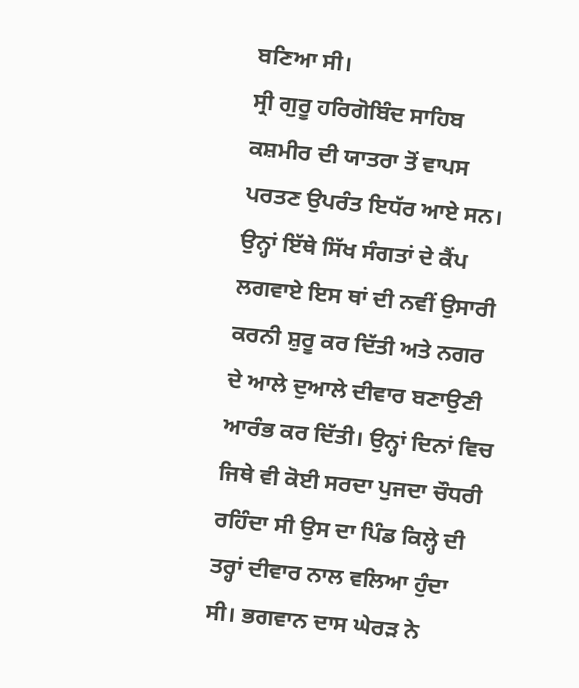ਬਣਿਆ ਸੀ।
ਸ੍ਰੀ ਗੁਰੂ ਹਰਿਗੋਬਿੰਦ ਸਾਹਿਬ ਕਸ਼ਮੀਰ ਦੀ ਯਾਤਰਾ ਤੋਂ ਵਾਪਸ ਪਰਤਣ ਉਪਰੰਤ ਇਧੱਰ ਆਏ ਸਨ। ਉਨ੍ਹਾਂ ਇੱਥੇ ਸਿੱਖ ਸੰਗਤਾਂ ਦੇ ਕੈਂਪ ਲਗਵਾਏ ਇਸ ਥਾਂ ਦੀ ਨਵੀਂ ਉਸਾਰੀ ਕਰਨੀ ਸ਼ੁਰੂ ਕਰ ਦਿੱਤੀ ਅਤੇ ਨਗਰ ਦੇ ਆਲੇ ਦੁਆਲੇ ਦੀਵਾਰ ਬਣਾਉਣੀ ਆਰੰਭ ਕਰ ਦਿੱਤੀ। ਉਨ੍ਹਾਂ ਦਿਨਾਂ ਵਿਚ ਜਿਥੇ ਵੀ ਕੋਈ ਸਰਦਾ ਪੁਜਦਾ ਚੌਧਰੀ ਰਹਿੰਦਾ ਸੀ ਉਸ ਦਾ ਪਿੰਡ ਕਿਲ੍ਹੇ ਦੀ ਤਰ੍ਹਾਂ ਦੀਵਾਰ ਨਾਲ ਵਲਿਆ ਹੁੰਦਾ ਸੀ। ਭਗਵਾਨ ਦਾਸ ਘੇਰੜ ਨੇ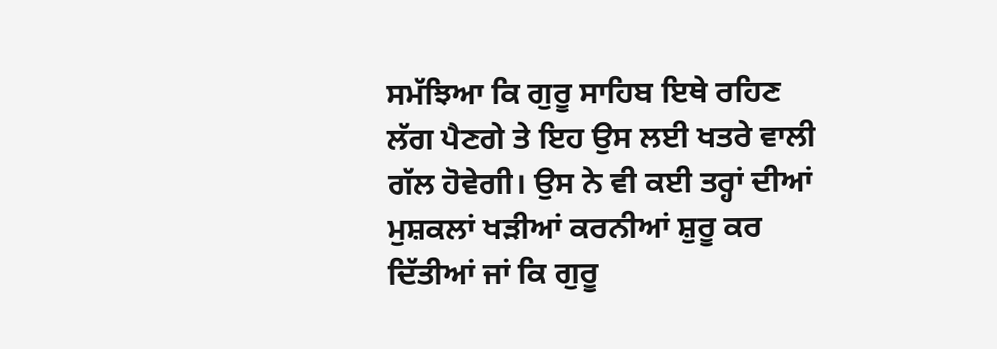ਸਮੱਝਿਆ ਕਿ ਗੁਰੂ ਸਾਹਿਬ ਇਥੇ ਰਹਿਣ ਲੱਗ ਪੈਣਗੇ ਤੇ ਇਹ ਉਸ ਲਈ ਖਤਰੇ ਵਾਲੀ ਗੱਲ ਹੋਵੇਗੀ। ਉਸ ਨੇ ਵੀ ਕਈ ਤਰ੍ਹਾਂ ਦੀਆਂ ਮੁਸ਼ਕਲਾਂ ਖੜੀਆਂ ਕਰਨੀਆਂ ਸ਼ੁਰੂ ਕਰ ਦਿੱਤੀਆਂ ਜਾਂ ਕਿ ਗੁਰੂ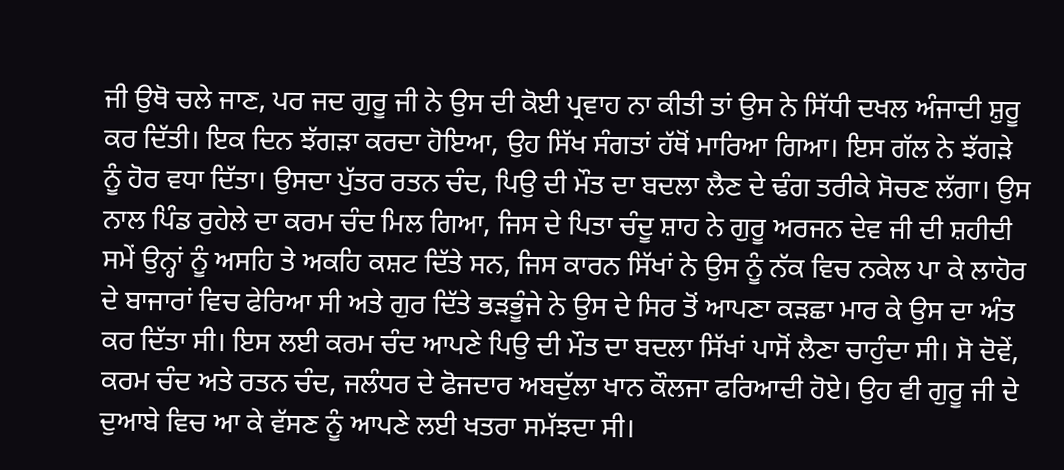ਜੀ ਉਥੋ ਚਲੇ ਜਾਣ, ਪਰ ਜਦ ਗੁਰੂ ਜੀ ਨੇ ਉਸ ਦੀ ਕੋਈ ਪ੍ਰਵਾਹ ਨਾ ਕੀਤੀ ਤਾਂ ਉਸ ਨੇ ਸਿੱਧੀ ਦਖਲ ਅੰਜਾਦੀ ਸ਼ੁਰੂ ਕਰ ਦਿੱਤੀ। ਇਕ ਦਿਨ ਝੱਗੜਾ ਕਰਦਾ ਹੋਇਆ, ਉਹ ਸਿੱਖ ਸੰਗਤਾਂ ਹੱਥੋਂ ਮਾਰਿਆ ਗਿਆ। ਇਸ ਗੱਲ ਨੇ ਝੱਗੜੇ ਨੂੰ ਹੋਰ ਵਧਾ ਦਿੱਤਾ। ਉਸਦਾ ਪੁੱਤਰ ਰਤਨ ਚੰਦ, ਪਿਉ ਦੀ ਮੌਤ ਦਾ ਬਦਲਾ ਲੈਣ ਦੇ ਢੰਗ ਤਰੀਕੇ ਸੋਚਣ ਲੱਗਾ। ਉਸ ਨਾਲ ਪਿੰਡ ਰੁਹੇਲੇ ਦਾ ਕਰਮ ਚੰਦ ਮਿਲ ਗਿਆ, ਜਿਸ ਦੇ ਪਿਤਾ ਚੰਦੂ ਸ਼ਾਹ ਨੇ ਗੁਰੂ ਅਰਜਨ ਦੇਵ ਜੀ ਦੀ ਸ਼ਹੀਦੀ ਸਮੇਂ ਉਨ੍ਹਾਂ ਨੂੰ ਅਸਹਿ ਤੇ ਅਕਹਿ ਕਸ਼ਟ ਦਿੱਤੇ ਸਨ, ਜਿਸ ਕਾਰਨ ਸਿੱਖਾਂ ਨੇ ਉਸ ਨੂੰ ਨੱਕ ਵਿਚ ਨਕੇਲ ਪਾ ਕੇ ਲਾਹੋਰ ਦੇ ਬਾਜਾਰਾਂ ਵਿਚ ਫੇਰਿਆ ਸੀ ਅਤੇ ਗੁਰ ਦਿੱਤੇ ਭੜਭੂੰਜੇ ਨੇ ਉਸ ਦੇ ਸਿਰ ਤੋਂ ਆਪਣਾ ਕੜਛਾ ਮਾਰ ਕੇ ਉਸ ਦਾ ਅੰਤ ਕਰ ਦਿੱਤਾ ਸੀ। ਇਸ ਲਈ ਕਰਮ ਚੰਦ ਆਪਣੇ ਪਿਉ ਦੀ ਮੌਤ ਦਾ ਬਦਲਾ ਸਿੱਖਾਂ ਪਾਸੋਂ ਲੈਣਾ ਚਾਹੁੰਦਾ ਸੀ। ਸੋ ਦੋਵੇਂ, ਕਰਮ ਚੰਦ ਅਤੇ ਰਤਨ ਚੰਦ, ਜਲੰਧਰ ਦੇ ਫੋਜਦਾਰ ਅਬਦੁੱਲਾ ਖਾਨ ਕੌਲਜਾ ਫਰਿਆਦੀ ਹੋਏ। ਉਹ ਵੀ ਗੁਰੂ ਜੀ ਦੇ ਦੁਆਬੇ ਵਿਚ ਆ ਕੇ ਵੱਸਣ ਨੂੰ ਆਪਣੇ ਲਈ ਖਤਰਾ ਸਮੱਝਦਾ ਸੀ।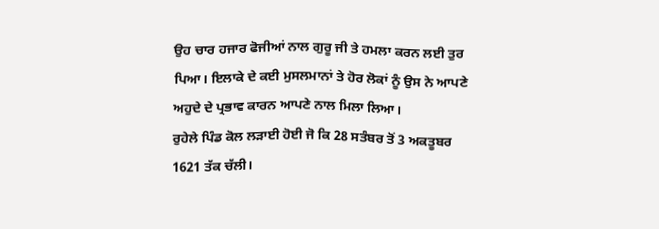ਉਹ ਚਾਰ ਹਜਾਰ ਫੋਜੀਆਂ ਨਾਲ ਗੁਰੂ ਜੀ ਤੇ ਹਮਲਾ ਕਰਨ ਲਈ ਤੁਰ ਪਿਆ। ਇਲਾਕੇ ਦੇ ਕਈ ਮੁਸਲਮਾਨਾਂ ਤੇ ਹੋਰ ਲੋਕਾਂ ਨੂੰ ਉਸ ਨੇ ਆਪਣੇ ਅਹੁਦੇ ਦੇ ਪ੍ਰਭਾਵ ਕਾਰਨ ਆਪਣੇ ਨਾਲ ਮਿਲਾ ਲਿਆ।
ਰੁਹੇਲੇ ਪਿੰਡ ਕੋਲ ਲੜਾਈ ਹੋਈ ਜੋ ਕਿ 28 ਸਤੰਬਰ ਤੋਂ 3 ਅਕਤੂਬਰ 1621 ਤੱਕ ਚੱਲੀ।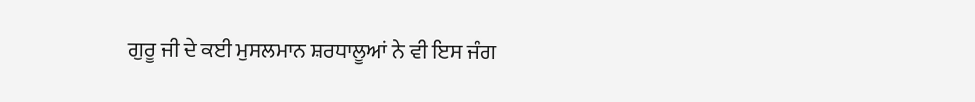ਗੁਰੂ ਜੀ ਦੇ ਕਈ ਮੁਸਲਮਾਨ ਸ਼ਰਧਾਲੂਆਂ ਨੇ ਵੀ ਇਸ ਜੰਗ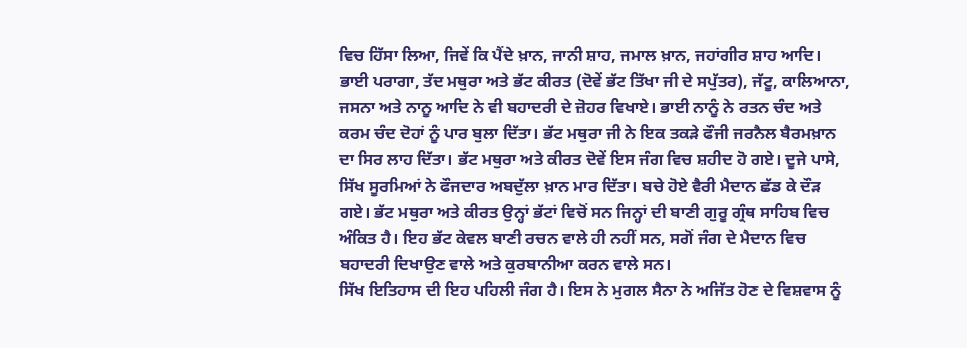ਵਿਚ ਹਿੱਸਾ ਲਿਆ, ਜਿਵੇਂ ਕਿ ਪੈਂਦੇ ਖ਼ਾਨ, ਜਾਨੀ ਸ਼ਾਹ, ਜਮਾਲ ਖ਼ਾਨ, ਜਹਾਂਗੀਰ ਸ਼ਾਹ ਆਦਿ। ਭਾਈ ਪਰਾਗਾ, ਤੱਦ ਮਥੁਰਾ ਅਤੇ ਭੱਟ ਕੀਰਤ (ਦੋਵੇਂ ਭੱਟ ਤਿੱਖਾ ਜੀ ਦੇ ਸਪੁੱਤਰ), ਜੱਟੂ, ਕਾਲਿਆਨਾ, ਜਸਨਾ ਅਤੇ ਨਾਨੂ ਆਦਿ ਨੇ ਵੀ ਬਹਾਦਰੀ ਦੇ ਜ਼ੋਹਰ ਵਿਖਾਏ। ਭਾਈ ਨਾਨੂੰ ਨੇ ਰਤਨ ਚੰਦ ਅਤੇ ਕਰਮ ਚੰਦ ਦੋਹਾਂ ਨੂੰ ਪਾਰ ਬੁਲਾ ਦਿੱਤਾ। ਭੱਟ ਮਥੁਰਾ ਜੀ ਨੇ ਇਕ ਤਕੜੇ ਫੌਜੀ ਜਰਨੈਲ ਬੈਰਮਖ਼ਾਨ ਦਾ ਸਿਰ ਲਾਹ ਦਿੱਤਾ। ਭੱਟ ਮਥੁਰਾ ਅਤੇ ਕੀਰਤ ਦੋਵੇਂ ਇਸ ਜੰਗ ਵਿਚ ਸ਼ਹੀਦ ਹੋ ਗਏ। ਦੂਜੇ ਪਾਸੇ, ਸਿੱਖ ਸੂਰਮਿਆਂ ਨੇ ਫੌਜਦਾਰ ਅਬਦੁੱਲਾ ਖ਼ਾਨ ਮਾਰ ਦਿੱਤਾ। ਬਚੇ ਹੋਏ ਵੈਰੀ ਮੈਦਾਨ ਛੱਡ ਕੇ ਦੌੜ ਗਏ। ਭੱਟ ਮਥੁਰਾ ਅਤੇ ਕੀਰਤ ਉਨ੍ਹਾਂ ਭੱਟਾਂ ਵਿਚੋਂ ਸਨ ਜਿਨ੍ਹਾਂ ਦੀ ਬਾਣੀ ਗੁਰੂ ਗ੍ਰੰਥ ਸਾਹਿਬ ਵਿਚ ਅੰਕਿਤ ਹੈ। ਇਹ ਭੱਟ ਕੇਵਲ ਬਾਣੀ ਰਚਨ ਵਾਲੇ ਹੀ ਨਹੀਂ ਸਨ, ਸਗੋਂ ਜੰਗ ਦੇ ਮੈਦਾਨ ਵਿਚ ਬਹਾਦਰੀ ਦਿਖਾਉਣ ਵਾਲੇ ਅਤੇ ਕੁਰਬਾਨੀਆ ਕਰਨ ਵਾਲੇ ਸਨ।
ਸਿੱਖ ਇਤਿਹਾਸ ਦੀ ਇਹ ਪਹਿਲੀ ਜੰਗ ਹੈ। ਇਸ ਨੇ ਮੁਗਲ ਸੈਨਾ ਨੇ ਅਜਿੱਤ ਹੋਣ ਦੇ ਵਿਸ਼ਵਾਸ ਨੂੰ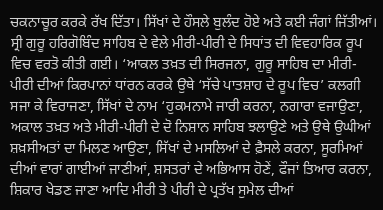ਚਕਨਾਚੂਰ ਕਰਕੇ ਰੱਖ ਦਿੱਤਾ। ਸਿੱਖਾਂ ਦੇ ਹੌਸਲੇ ਬੁਲੰਦ ਹੋਏ ਅਤੇ ਕਈ ਜੰਗਾਂ ਜਿੱਤੀਆਂ।
ਸ੍ਰੀ ਗੁਰੂ ਹਰਿਗੋਬਿੰਦ ਸਾਹਿਬ ਦੇ ਵੇਲੇ ਮੀਰੀ-ਪੀਰੀ ਦੇ ਸਿਧਾਂਤ ਦੀ ਵਿਵਹਾਰਿਕ ਰੂਪ ਵਿਚ ਵਰਤੋ ਕੀਤੀ ਗਈ। ‘ਆਕਲ ਤਖ਼ਤ ਦੀ ਸਿਰਜਨਾ, ਗੁਰੂ ਸਾਹਿਬ ਦਾ ਮੀਰੀ-ਪੀਰੀ ਦੀਆਂ ਕਿਰਪਾਨਾਂ ਧਾਂਰਨ ਕਰਕੇ ਉਥੇ ‘ਸੱਚੇ ਪਾਤਸ਼ਾਹ ਦੇ ਰੂਪ ਵਿਚ’ ਕਲਗੀ ਸਜਾ ਕੇ ਵਿਰਾਜਣਾ, ਸਿੱਖਾਂ ਦੇ ਨਾਮ ‘ਹੁਕਮਨਾਮੇ ਜਾਰੀ ਕਰਨਾ, ਨਗਾਰਾ ਵਜਾਉਣਾ, ਅਕਾਲ ਤਖ਼ਤ ਅਤੇ ਮੀਰੀ-ਪੀਰੀ ਦੇ ਦੋ ਨਿਸ਼ਾਨ ਸਾਹਿਬ ਝਲਾਉਣੇ ਅਤੇ ਉਥੇ ਉਘੀਆਂ ਸ਼ਖ਼ਸੀਅਤਾਂ ਦਾ ਮਿਲਣ ਆਉਣਾ, ਸਿੱਖਾਂ ਦੇ ਮਸਲਿਆਂ ਦੇ ਫ਼ੈਸਲੇ ਕਰਨਾ, ਸੂਰਮਿਆਂ ਦੀਆਂ ਵਾਰਾਂ ਗਾਈਆਂ ਜਾਣੀਆਂ, ਸ਼ਸਤਰਾਂ ਦੇ ਅਭਿਆਸ ਹੋਣੇਂ, ਫੌਜਾਂ ਤਿਆਰ ਕਰਨਾ, ਸ਼ਿਕਾਰ ਖੇਡਣ ਜਾਣਾ ਆਦਿ ਮੀਰੀ ਤੇ ਪੀਰੀ ਦੇ ਪ੍ਰਤੱਖ ਸੁਮੇਲ ਦੀਆਂ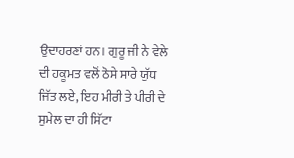ਉਦਾਹਰਣਾਂ ਹਨ। ਗੁਰੂ ਜੀ ਨੇ ਵੇਲੇ ਦੀ ਹਕੂਮਤ ਵਲੋਂ ਠੋਸੇ ਸਾਰੇ ਯੁੱਧ ਜਿੱਤ ਲਏ, ਇਹ ਮੀਰੀ ਤੇ ਪੀਰੀ ਦੇ ਸੁਮੇਲ ਦਾ ਹੀ ਸਿੱਟਾ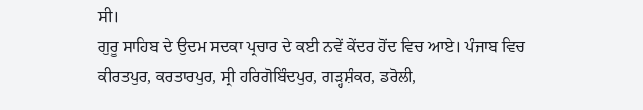ਸੀ।
ਗੁਰੂ ਸਾਹਿਬ ਦੇ ਉਦਮ ਸਦਕਾ ਪ੍ਰਚਾਰ ਦੇ ਕਈ ਨਵੇਂ ਕੇਂਦਰ ਹੋਂਦ ਵਿਚ ਆਏ। ਪੰਜਾਬ ਵਿਚ ਕੀਰਤਪੁਰ, ਕਰਤਾਰਪੁਰ, ਸ੍ਰੀ ਹਰਿਗੋਬਿੰਦਪੁਰ, ਗੜ੍ਹਸ਼ੰਕਰ, ਡਰੋਲੀ,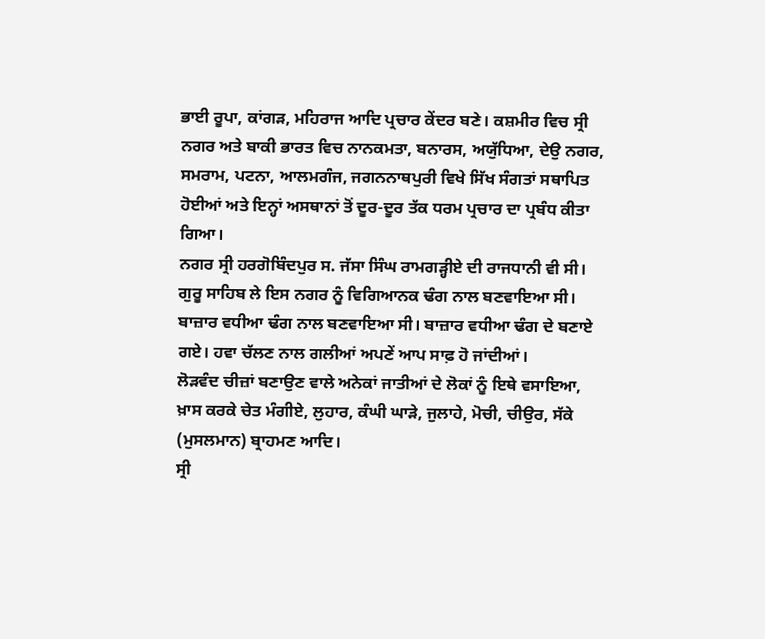ਭਾਈ ਰੂਪਾ, ਕਾਂਗੜ, ਮਹਿਰਾਜ ਆਦਿ ਪ੍ਰਚਾਰ ਕੇਂਦਰ ਬਣੇ। ਕਸ਼ਮੀਰ ਵਿਚ ਸ੍ਰੀ ਨਗਰ ਅਤੇ ਬਾਕੀ ਭਾਰਤ ਵਿਚ ਨਾਨਕਮਤਾ, ਬਨਾਰਸ, ਅਯੁੱਧਿਆ, ਦੇਉ ਨਗਰ, ਸਮਰਾਮ, ਪਟਨਾ, ਆਲਮਗੰਜ, ਜਗਨਨਾਥਪੁਰੀ ਵਿਖੇ ਸਿੱਖ ਸੰਗਤਾਂ ਸਥਾਪਿਤ ਹੋਈਆਂ ਅਤੇ ਇਨ੍ਹਾਂ ਅਸਥਾਨਾਂ ਤੋਂ ਦੂਰ-ਦੂਰ ਤੱਕ ਧਰਮ ਪ੍ਰਚਾਰ ਦਾ ਪ੍ਰਬੰਧ ਕੀਤਾ ਗਿਆ।
ਨਗਰ ਸ੍ਰੀ ਹਰਗੋਬਿੰਦਪੁਰ ਸ. ਜੱਸਾ ਸਿੰਘ ਰਾਮਗੜ੍ਹੀਏ ਦੀ ਰਾਜਧਾਨੀ ਵੀ ਸੀ।
ਗੁਰੂ ਸਾਹਿਬ ਲੇ ਇਸ ਨਗਰ ਨੂੰ ਵਿਗਿਆਨਕ ਢੰਗ ਨਾਲ ਬਣਵਾਇਆ ਸੀ। ਬਾਜ਼ਾਰ ਵਧੀਆ ਢੰਗ ਨਾਲ ਬਣਵਾਇਆ ਸੀ। ਬਾਜ਼ਾਰ ਵਧੀਆ ਢੰਗ ਦੇ ਬਣਾਏ ਗਏ। ਹਵਾ ਚੱਲਣ ਨਾਲ ਗਲੀਆਂ ਅਪਣੇਂ ਆਪ ਸਾਫ਼ ਹੋ ਜਾਂਦੀਆਂ।
ਲੋੜਵੰਦ ਚੀਜ਼ਾਂ ਬਣਾਉਣ ਵਾਲੇ ਅਨੇਕਾਂ ਜਾਤੀਆਂ ਦੇ ਲੋਕਾਂ ਨੂੰ ਇਥੇ ਵਸਾਇਆ, ਖ਼ਾਸ ਕਰਕੇ ਚੇਤ ਮੰਗੀਏ, ਲੁਹਾਰ, ਕੰਘੀ ਘਾੜੇ, ਜੁਲਾਹੇ, ਮੋਚੀ, ਚੀਉਰ, ਸੱਕੇ (ਮੁਸਲਮਾਨ) ਬ੍ਰਾਹਮਣ ਆਦਿ।
ਸ੍ਰੀ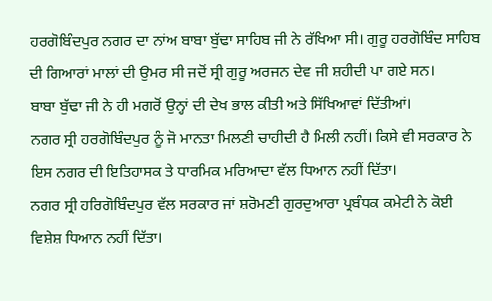ਹਰਗੋਬਿੰਦਪੁਰ ਨਗਰ ਦਾ ਨਾਂਅ ਬਾਬਾ ਬੁੱਢਾ ਸਾਹਿਬ ਜੀ ਨੇ ਰੱਖਿਆ ਸੀ। ਗੁਰੂ ਹਰਗੋਬਿੰਦ ਸਾਹਿਬ ਦੀ ਗਿਆਰਾਂ ਮਾਲਾਂ ਦੀ ਉਮਰ ਸੀ ਜਦੋਂ ਸ੍ਰੀ ਗੁਰੂ ਅਰਜਨ ਦੇਵ ਜੀ ਸ਼ਹੀਦੀ ਪਾ ਗਏ ਸਨ।
ਬਾਬਾ ਬੁੱਢਾ ਜੀ ਨੇ ਹੀ ਮਗਰੋਂ ਉਨ੍ਹਾਂ ਦੀ ਦੇਖ ਭਾਲ ਕੀਤੀ ਅਤੇ ਸਿੱਖਿਆਵਾਂ ਦਿੱਤੀਆਂ।
ਨਗਰ ਸ੍ਰੀ ਹਰਗੋਬਿੰਦਪੁਰ ਨੂੰ ਜੋ ਮਾਨਤਾ ਮਿਲਣੀ ਚਾਹੀਦੀ ਹੈ ਮਿਲੀ ਨਹੀਂ। ਕਿਸੇ ਵੀ ਸਰਕਾਰ ਨੇ ਇਸ ਨਗਰ ਦੀ ਇਤਿਹਾਸਕ ਤੇ ਧਾਰਮਿਕ ਮਰਿਆਦਾ ਵੱਲ ਧਿਆਨ ਨਹੀਂ ਦਿੱਤਾ।
ਨਗਰ ਸ੍ਰੀ ਹਰਿਗੋਬਿੰਦਪੁਰ ਵੱਲ ਸਰਕਾਰ ਜਾਂ ਸ਼ਰੋਮਣੀ ਗੁਰਦੁਆਰਾ ਪ੍ਰਬੰਧਕ ਕਮੇਟੀ ਨੇ ਕੋਈ ਵਿਸ਼ੇਸ਼ ਧਿਆਨ ਨਹੀਂ ਦਿੱਤਾ।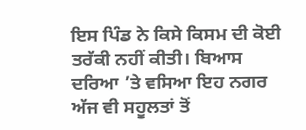ਇਸ ਪਿੰਡ ਨੇ ਕਿਸੇ ਕਿਸਮ ਦੀ ਕੋਈ ਤਰੱਕੀ ਨਹੀਂ ਕੀਤੀ। ਬਿਆਸ ਦਰਿਆ ’ਤੇ ਵਸਿਆ ਇਹ ਨਗਰ ਅੱਜ ਵੀ ਸਹੂਲਤਾਂ ਤੋਂ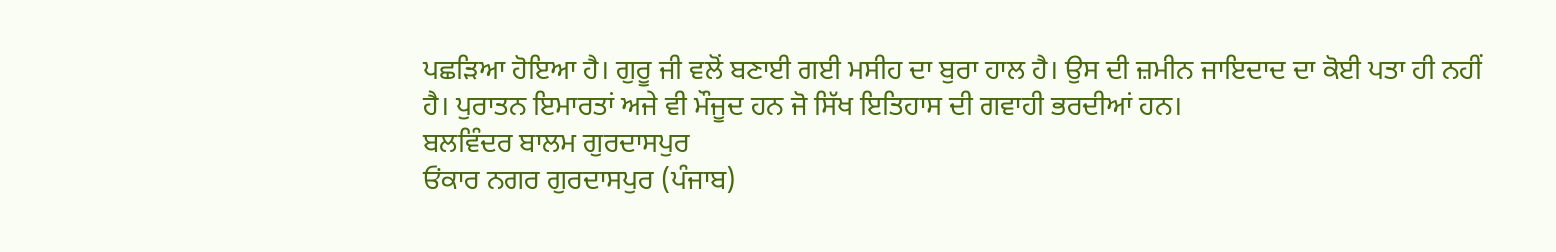ਪਛੜਿਆ ਹੋਇਆ ਹੈ। ਗੁਰੂ ਜੀ ਵਲੋਂ ਬਣਾਈ ਗਈ ਮਸੀਹ ਦਾ ਬੁਰਾ ਹਾਲ ਹੈ। ਉਸ ਦੀ ਜ਼ਮੀਨ ਜਾਇਦਾਦ ਦਾ ਕੋਈ ਪਤਾ ਹੀ ਨਹੀਂ ਹੈ। ਪੁਰਾਤਨ ਇਮਾਰਤਾਂ ਅਜੇ ਵੀ ਮੌਜੂਦ ਹਨ ਜੋ ਸਿੱਖ ਇਤਿਹਾਸ ਦੀ ਗਵਾਹੀ ਭਰਦੀਆਂ ਹਨ।
ਬਲਵਿੰਦਰ ਬਾਲਮ ਗੁਰਦਾਸਪੁਰ
ਓਂਕਾਰ ਨਗਰ ਗੁਰਦਾਸਪੁਰ (ਪੰਜਾਬ)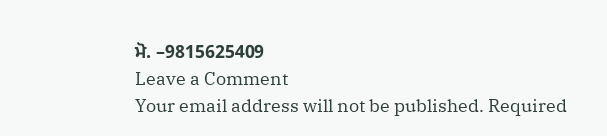ਮੋ. –9815625409
Leave a Comment
Your email address will not be published. Required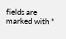fields are marked with *